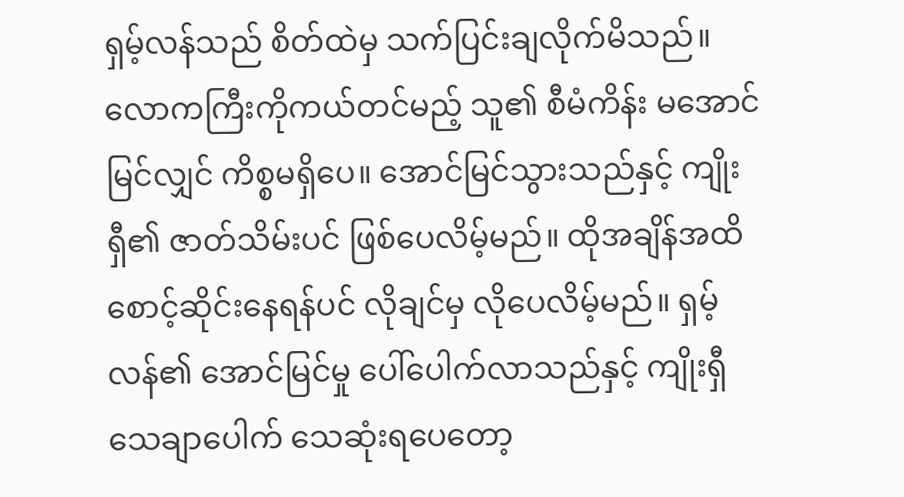ရှမ့်လန်သည် စိတ်ထဲမှ သက်ပြင်းချလိုက်မိသည်။ လောကကြီးကိုကယ်တင်မည့် သူ၏ စီမံကိန်း မအောင်မြင်လျှင် ကိစ္စမရှိပေ။ အောင်မြင်သွားသည်နှင့် ကျိုးရှီ၏ ဇာတ်သိမ်းပင် ဖြစ်ပေလိမ့်မည်။ ထိုအချိန်အထိ စောင့်ဆိုင်းနေရန်ပင် လိုချင်မှ လိုပေလိမ့်မည်။ ရှမ့်လန်၏ အောင်မြင်မှု ပေါ်ပေါက်လာသည်နှင့် ကျိုးရှီ သေချာပေါက် သေဆုံးရပေတော့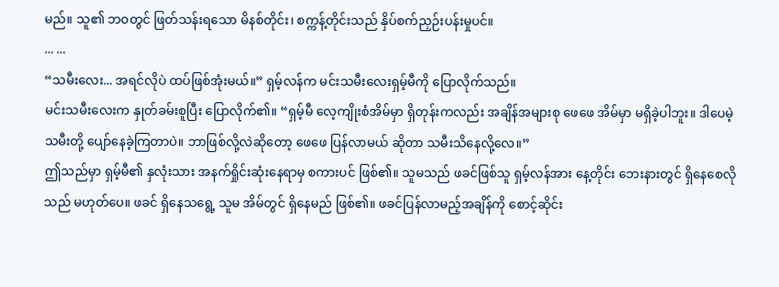မည်။ သူ၏ ဘဝတွင် ဖြတ်သန်းရသော မိနစ်တိုင်း၊ စက္ကန့်တိုင်းသည် နှိပ်စက်ညှဉ်းပန်းမှုပင်။
... ...
“သမီးလေး... အရင်လိုပဲ ထပ်ဖြစ်အုံးမယ်။” ရှမ့်လန်က မင်းသမီးလေးရှမ့်မီကို ပြောလိုက်သည်။
မင်းသမီးလေးက နှုတ်ခမ်းစူပြီး ပြောလိုက်၏။ “ရှမ့်မီ လေ့ကျိုးစံအိမ်မှာ ရှိတုန်းကလည်း အချိန်အများစု ဖေဖေ အိမ်မှာ မရှိခဲ့ပါဘူး။ ဒါပေမဲ့ သမီးတို့ ပျော်နေခဲ့ကြတာပဲ။ ဘာဖြစ်လို့လဲဆိုတော့ ဖေဖေ ပြန်လာမယ် ဆိုတာ သမီးသိနေလို့လေ။”
ဤသည်မှာ ရှမ့်မီ၏ နှလုံးသား အနက်ရှိုင်းဆုံးနေရာမှ စကားပင် ဖြစ်၏။ သူမသည် ဖခင်ဖြစ်သူ ရှမ့်လန်အား နေ့တိုင်း ဘေးနားတွင် ရှိနေစေလိုသည် မဟုတ်ပေ။ ဖခင် ရှိနေသရွေ့ သူမ အိမ်တွင် ရှိနေမည် ဖြစ်၏။ ဖခင်ပြန်လာမည့်အချိန်ကို စောင့်ဆိုင်း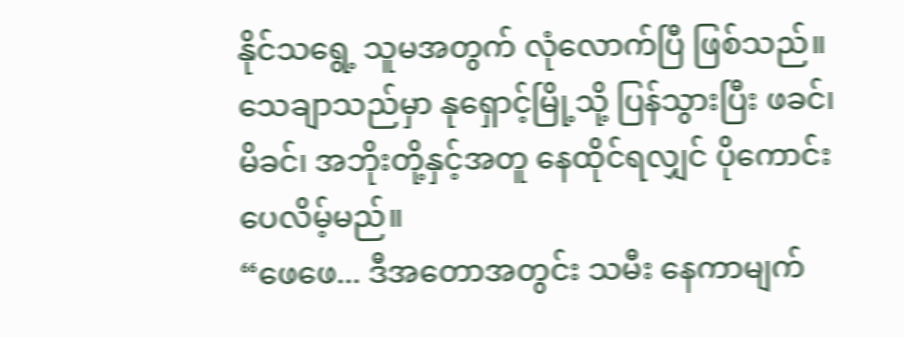နိုင်သရွေ့ သူမအတွက် လုံလောက်ပြီ ဖြစ်သည်။ သေချာသည်မှာ နုရှောင့်မြို့သို့ ပြန်သွားပြီး ဖခင်၊ မိခင်၊ အဘိုးတို့နှင့်အတူ နေထိုင်ရလျှင် ပိုကောင်းပေလိမ့်မည်။
“ဖေဖေ... ဒီအတောအတွင်း သမီး နေကာမျက်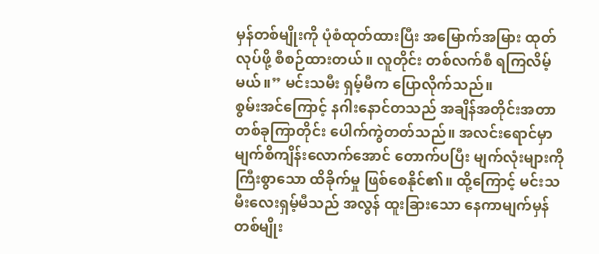မှန်တစ်မျိုးကို ပုံစံထုတ်ထားပြီး အမြောက်အမြား ထုတ်လုပ်ဖို့ စီစဉ်ထားတယ်။ လူတိုင်း တစ်လက်စီ ရကြလိမ့်မယ်။” မင်းသမီး ရှမ့်မီက ပြောလိုက်သည်။
စွမ်းအင်ကြောင့် နဂါးနောင်တသည် အချိန်အတိုင်းအတာတစ်ခုကြာတိုင်း ပေါက်ကွဲတတ်သည်။ အလင်းရောင်မှာ မျက်စိကျိန်းလောက်အောင် တောက်ပပြီး မျက်လုံးများကို ကြီးစွာသော ထိခိုက်မှု ဖြစ်စေနိုင်၏။ ထို့ကြောင့် မင်းသမီးလေးရှမ့်မီသည် အလွန် ထူးခြားသော နေကာမျက်မှန် တစ်မျိုး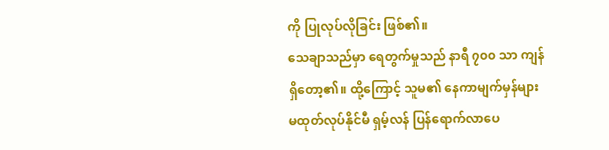ကို ပြုလုပ်လိုခြင်း ဖြစ်၏။
သေချာသည်မှာ ရေတွက်မှုသည် နာရီ ၇၀၀ သာ ကျန်ရှိတော့၏။ ထို့ကြောင့် သူမ၏ နေကာမျက်မှန်များ မထုတ်လုပ်နိုင်မီ ရှမ့်လန် ပြန်ရောက်လာပေ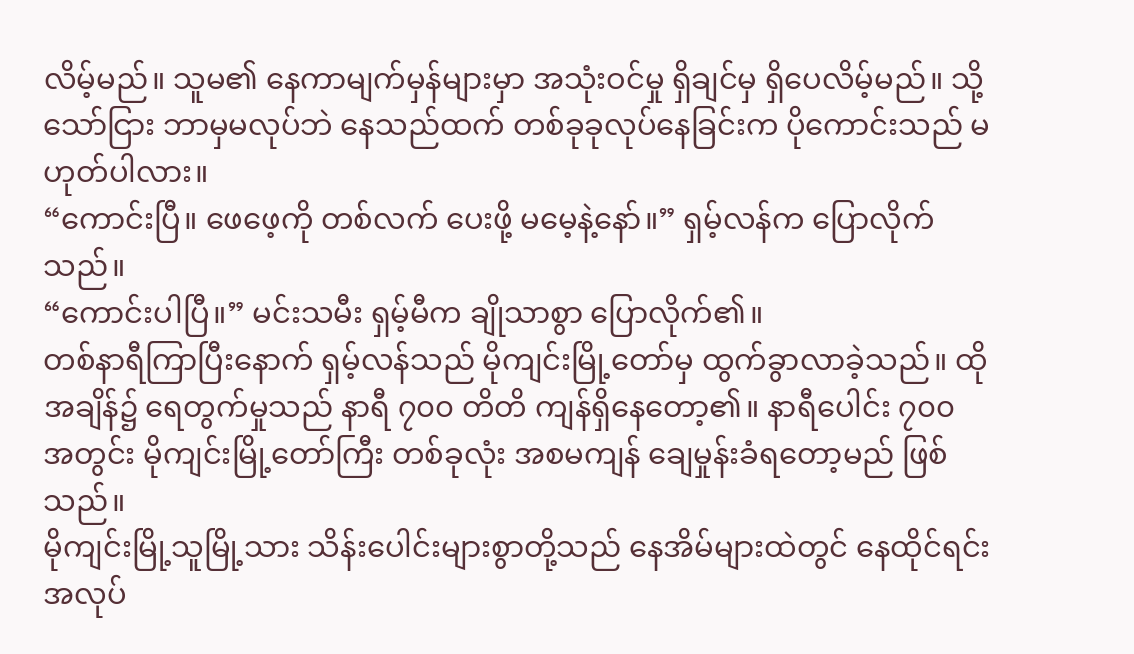လိမ့်မည်။ သူမ၏ နေကာမျက်မှန်များမှာ အသုံးဝင်မှု ရှိချင်မှ ရှိပေလိမ့်မည်။ သို့သော်ငြား ဘာမှမလုပ်ဘဲ နေသည်ထက် တစ်ခုခုလုပ်နေခြင်းက ပိုကောင်းသည် မဟုတ်ပါလား။
“ကောင်းပြီ။ ဖေဖေ့ကို တစ်လက် ပေးဖို့ မမေ့နဲ့နော်။” ရှမ့်လန်က ပြောလိုက်သည်။
“ကောင်းပါပြီ။” မင်းသမီး ရှမ့်မီက ချိုသာစွာ ပြောလိုက်၏။
တစ်နာရီကြာပြီးနောက် ရှမ့်လန်သည် မိုကျင်းမြို့တော်မှ ထွက်ခွာလာခဲ့သည်။ ထိုအချိန်၌ ရေတွက်မှုသည် နာရီ ၇၀၀ တိတိ ကျန်ရှိနေတော့၏။ နာရီပေါင်း ၇၀၀ အတွင်း မိုကျင်းမြို့တော်ကြီး တစ်ခုလုံး အစမကျန် ချေမှုန်းခံရတော့မည် ဖြစ်သည်။
မိုကျင်းမြို့သူမြို့သား သိန်းပေါင်းများစွာတို့သည် နေအိမ်များထဲတွင် နေထိုင်ရင်း အလုပ်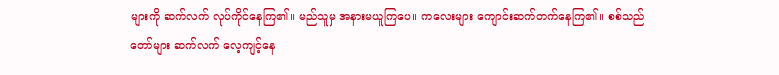များကို ဆက်လက် လုပ်ကိုင်နေကြ၏။ မည်သူမှ အနားမယူကြပေ။ ကလေးများ ကျောင်းဆက်တက်နေကြ၏။ စစ်သည်တော်များ ဆက်လက် လေ့ကျင့်နေ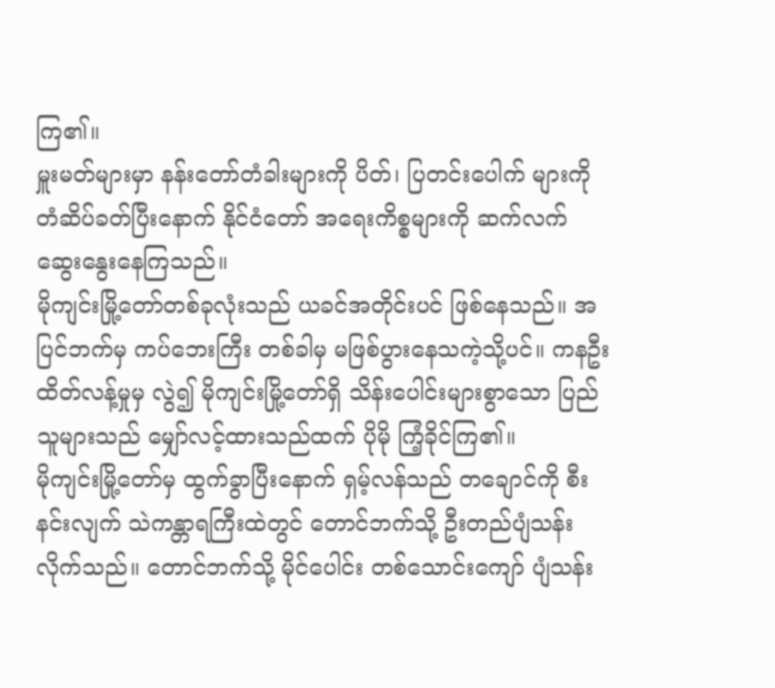ကြ၏။
မှူးမတ်များမှာ နန်းတော်တံခါးများကို ပိတ်၊ ပြတင်းပေါက် များကို တံဆိပ်ခတ်ပြီးနောက် နိုင်ငံတော် အရေးကိစ္စများကို ဆက်လက် ဆွေးနွေးနေကြသည်။
မိုကျင်းမြို့တော်တစ်ခုလုံးသည် ယခင်အတိုင်းပင် ဖြစ်နေသည်။ အပြင်ဘက်မှ ကပ်ဘေးကြီး တစ်ခါမှ မဖြစ်ပွားနေသကဲ့သို့ပင်။ ကနဦးထိတ်လန့်မှုမှ လွဲ၍ မိုကျင်းမြို့တော်ရှိ သိန်းပေါင်းများစွာသော ပြည်သူများသည် မျှော်လင့်ထားသည်ထက် ပိုမို ကြံ့ခိုင်ကြ၏။
မိုကျင်းမြို့တော်မှ ထွက်ခွာပြီးနောက် ရှမ့်လန်သည် တချောင်ကို စီးနင်းလျက် သဲကန္တာရကြီးထဲတွင် တောင်ဘက်သို့ ဦးတည်ပျံသန်းလိုက်သည်။ တောင်ဘက်သို့ မိုင်ပေါင်း တစ်သောင်းကျော် ပျံသန်း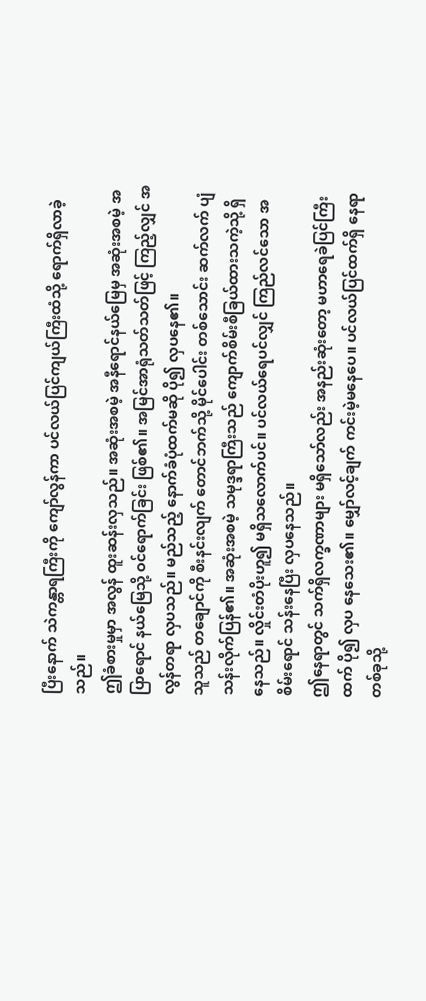ပြီးနောက် သဲကန္တာရကြီးကို ကျော်လွန်ကာ ပင်လယ်ပြင်ကျယ်ကြီးထံသို့ ရောက်ရှိလာခဲ့သည်။
ဤခံစားမှုမှာ အလွန် ထူးဆန်းလှသည်။ အဆုံးအစမဲ့ အနီရောင်နယ်မြေမှ အဆုံးအစမဲ့ အပြာရောင် နယ်မြေသို့ ဝင်ရောက်ခြင်း ဖြစ်၏။ အမြင်အာရုံသတ်သတ်ဖြင့် ကြည့်လျှင် အလွန်တရာ လှပသည်။ မည်သည့် နောက်ခံပုံထက်မဆို ပို၍ လှပနေ၏။
သူသည် တချောင်ကို စီးနင်းလျက် တောင်ဘက်သို့ မိုင်ပေါင်း တစ်သောင်း ဆက်လက် ပျံသန်းလိုက်ပြန်၏။ အဆုံးအစမဲ့ သမုဒ္ဒရာကြီးသည် ကျောက်စိမ်းစီခြယ်ထားသကဲ့သို့ ရှိနေသည်။ လှိုင်းတံပိုးဟူ၍ မရှိသလောက်ပင်။ ပင်လယ်ရေပင်လျှင် ကြည်လင်သော အစိမ်းရောင် သန်းနေပြီး လှပနေသည်။
ဤနေရာတွင် သက်ရှိလက္ခဏာများ မရှိသော်လည်း အနည်းဆုံးတော့ မဟာရေခဲပြင်ကြီးထက် ပို၍ လှပ နေသေး၏။ မျှော်လင့်ချက် ကင်းမဲ့မနေပေ။ ပင်လယ်ပြင်ထက်ရှိ နေရာတစ်ခုသို့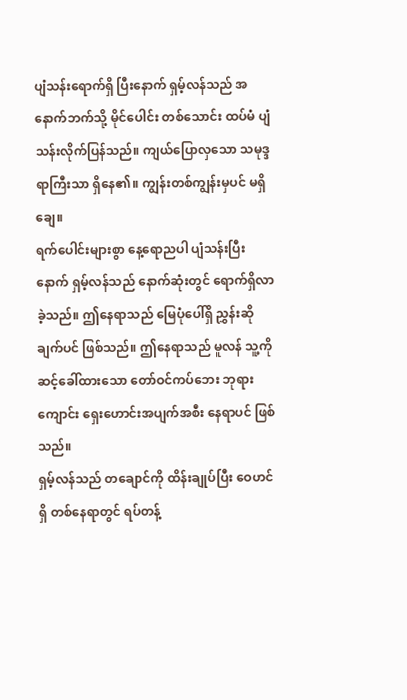ပျံသန်းရောက်ရှိ ပြီးနောက် ရှမ့်လန်သည် အနောက်ဘက်သို့ မိုင်ပေါင်း တစ်သောင်း ထပ်မံ ပျံသန်းလိုက်ပြန်သည်။ ကျယ်ပြောလှသော သမုဒ္ဒရာကြီးသာ ရှိနေ၏။ ကျွန်းတစ်ကျွန်းမှပင် မရှိချေ။
ရက်ပေါင်းများစွာ နေ့ရောညပါ ပျံသန်းပြီးနောက် ရှမ့်လန်သည် နောက်ဆုံးတွင် ရောက်ရှိလာခဲ့သည်။ ဤနေရာသည် မြေပုံပေါ်ရှိ ညွှန်းဆိုချက်ပင် ဖြစ်သည်။ ဤနေရာသည် မူလန် သူ့ကို ဆင့်ခေါ်ထားသော တော်ဝင်ကပ်ဘေး ဘုရားကျောင်း ရှေးဟောင်းအပျက်အစီး နေရာပင် ဖြစ်သည်။
ရှမ့်လန်သည် တချောင်ကို ထိန်းချုပ်ပြီး ဝေဟင်ရှိ တစ်နေရာတွင် ရပ်တန့်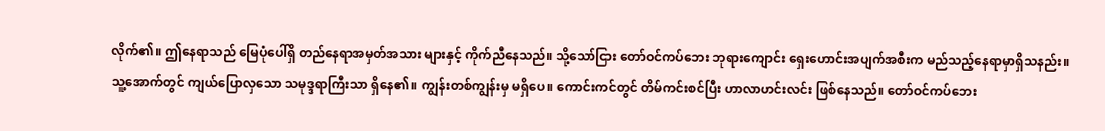လိုက်၏။ ဤနေရာသည် မြေပုံပေါ်ရှိ တည်နေရာအမှတ်အသား များနှင့် ကိုက်ညီနေသည်။ သို့သော်ငြား တော်ဝင်ကပ်ဘေး ဘုရားကျောင်း ရှေးဟောင်းအပျက်အစီးက မည်သည့်နေရာမှာရှိသနည်း။
သူ့အောက်တွင် ကျယ်ပြောလှသော သမုဒ္ဒရာကြီးသာ ရှိနေ၏။ ကျွန်းတစ်ကျွန်းမှ မရှိပေ။ ကောင်းကင်တွင် တိမ်ကင်းစင်ပြီး ဟာလာဟင်းလင်း ဖြစ်နေသည်။ တော်ဝင်ကပ်ဘေး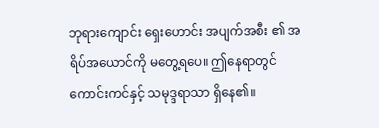ဘုရားကျောင်း ရှေးဟောင်း အပျက်အစီး ၏ အရိပ်အယောင်ကို မတွေ့ရပေ။ ဤနေရာတွင် ကောင်းကင်နှင့် သမုဒ္ဒရာသာ ရှိနေ၏။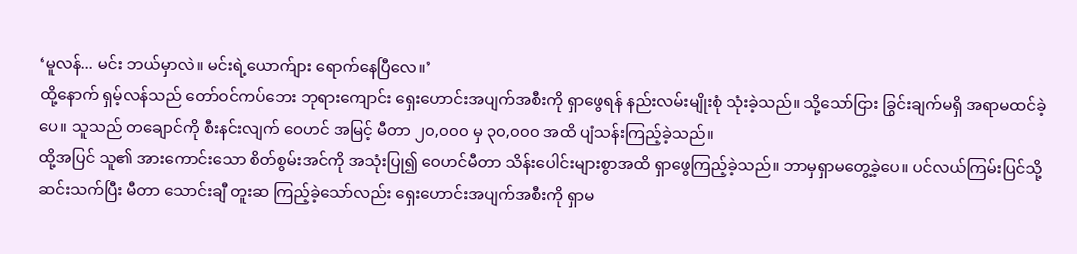‘မူလန်... မင်း ဘယ်မှာလဲ။ မင်းရဲ့ယောက်ျား ရောက်နေပြီလေ။’
ထို့နောက် ရှမ့်လန်သည် တော်ဝင်ကပ်ဘေး ဘုရားကျောင်း ရှေးဟောင်းအပျက်အစီးကို ရှာဖွေရန် နည်းလမ်းမျိုးစုံ သုံးခဲ့သည်။ သို့သော်ငြား ခြွင်းချက်မရှိ အရာမထင်ခဲ့ပေ။ သူသည် တချောင်ကို စီးနင်းလျက် ဝေဟင် အမြင့် မီတာ ၂၀,၀၀၀ မှ ၃၀,၀၀၀ အထိ ပျံသန်းကြည့်ခဲ့သည်။
ထို့အပြင် သူ၏ အားကောင်းသော စိတ်စွမ်းအင်ကို အသုံးပြု၍ ဝေဟင်မီတာ သိန်းပေါင်းများစွာအထိ ရှာဖွေကြည့်ခဲ့သည်။ ဘာမှရှာမတွေ့ခဲ့ပေ။ ပင်လယ်ကြမ်းပြင်သို့ ဆင်းသက်ပြီး မီတာ သောင်းချီ တူးဆ ကြည့်ခဲ့သော်လည်း ရှေးဟောင်းအပျက်အစီးကို ရှာမ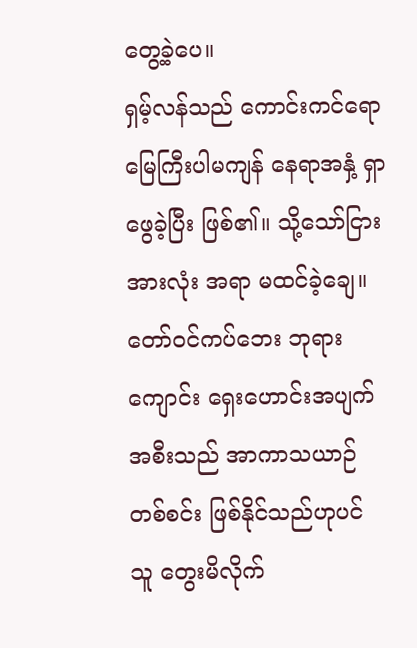တွေ့ခဲ့ပေ။
ရှမ့်လန်သည် ကောင်းကင်ရော မြေကြီးပါမကျန် နေရာအနှံ့ ရှာဖွေခဲ့ပြီး ဖြစ်၏။ သို့သော်ငြား အားလုံး အရာ မထင်ခဲ့ချေ။ တော်ဝင်ကပ်ဘေး ဘုရားကျောင်း ရှေးဟောင်းအပျက်အစီးသည် အာကာသယာဉ် တစ်စင်း ဖြစ်နိုင်သည်ဟုပင် သူ တွေးမိလိုက်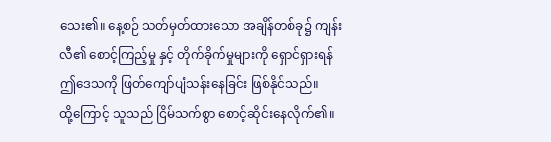သေး၏။ နေ့စဉ် သတ်မှတ်ထားသော အချိန်တစ်ခု၌ ကျန်းလီ၏ စောင့်ကြည့်မှု နှင့် တိုက်ခိုက်မှုများကို ရှောင်ရှားရန် ဤဒေသကို ဖြတ်ကျော်ပျံသန်းနေခြင်း ဖြစ်နိုင်သည်။
ထို့ကြောင့် သူသည် ငြိမ်သက်စွာ စောင့်ဆိုင်းနေလိုက်၏။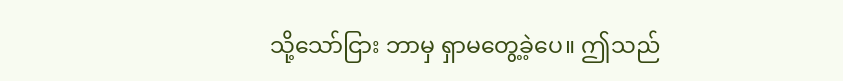သို့သော်ငြား ဘာမှ ရှာမတွေ့ခဲ့ပေ။ ဤသည်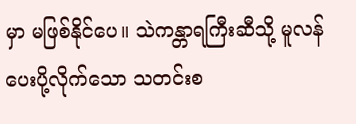မှာ မဖြစ်နိုင်ပေ။ သဲကန္တာရကြီးဆီသို့ မူလန် ပေးပို့လိုက်သော သတင်းစ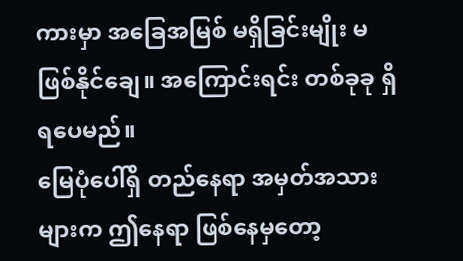ကားမှာ အခြေအမြစ် မရှိခြင်းမျိုး မဖြစ်နိုင်ချေ။ အကြောင်းရင်း တစ်ခုခု ရှိရပေမည်။
မြေပုံပေါ်ရှိ တည်နေရာ အမှတ်အသားများက ဤနေရာ ဖြစ်နေမှတော့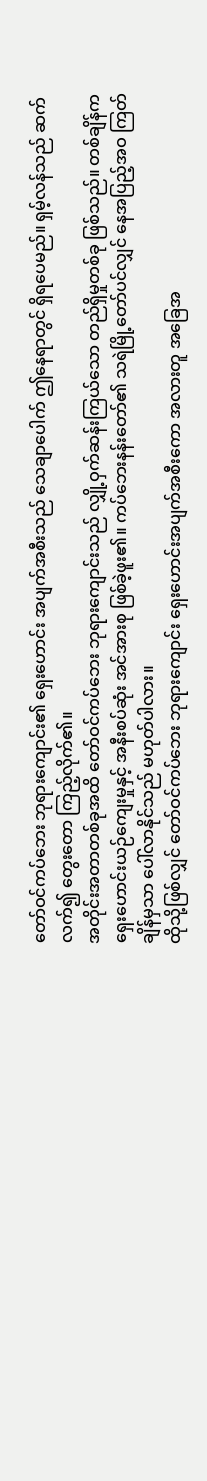တော်ဝင်ကပ်ဘေး ဘုရားကျောင်း၏ ရှေးဟောင်း အပျက်အစီးသည် သေချာပေါက် ဤနေရာတွင် ရှိရပေမည်။ ရှမ့်လန်သည် ဆက်လက်၍ တွေးတော ကြည့်လိုက်၏။
အတိုင်းအတာတစ်ခုအထိ တော်ဝင်ကပ်ဘေး ဘုရားကျောင်းသည် လျှို့ဝှက်ဆန်းကြယ်သော တည်ရှိမှုတစ်ခု ဖြစ်သည်။ တစ်ချိန်က ရှေးဟောင်းယဉ်ကျေးမှုနှင့် အနီးစပ်ဆုံး အင်အားစု ဖြစ်ခဲ့ဖူး၏။ ကပ်ဘေးနန်းတော်၏ သရဲမြို့တော်ပင်လျှင် နေအပြည့်အဝ ကြတ်ချိန်မှသာ ပေါ်လာနိုင်သည် မဟုတ်ပါလား။
ထိုသို့ဖြစ်လျှင် တော်ဝင်ကပ်ဘေး ဘုရားကျောင်း ရှေးဟောင်းအပျက်အစီးကော အလားတူ အခြေအ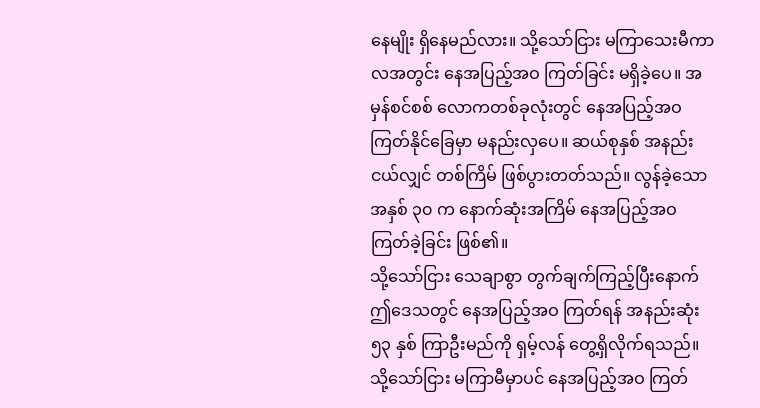နေမျိုး ရှိနေမည်လား။ သို့သော်ငြား မကြာသေးမီကာလအတွင်း နေအပြည့်အဝ ကြတ်ခြင်း မရှိခဲ့ပေ။ အမှန်စင်စစ် လောကတစ်ခုလုံးတွင် နေအပြည့်အဝ ကြတ်နိုင်ခြေမှာ မနည်းလှပေ။ ဆယ်စုနှစ် အနည်းငယ်လျှင် တစ်ကြိမ် ဖြစ်ပွားတတ်သည်။ လွန်ခဲ့သော အနှစ် ၃၀ က နောက်ဆုံးအကြိမ် နေအပြည့်အဝ ကြတ်ခဲ့ခြင်း ဖြစ်၏။
သို့သော်ငြား သေချာစွာ တွက်ချက်ကြည့်ပြီးနောက် ဤဒေသတွင် နေအပြည့်အဝ ကြတ်ရန် အနည်းဆုံး ၅၃ နှစ် ကြာဦးမည်ကို ရှမ့်လန် တွေ့ရှိလိုက်ရသည်။ သို့သော်ငြား မကြာမီမှာပင် နေအပြည့်အဝ ကြတ်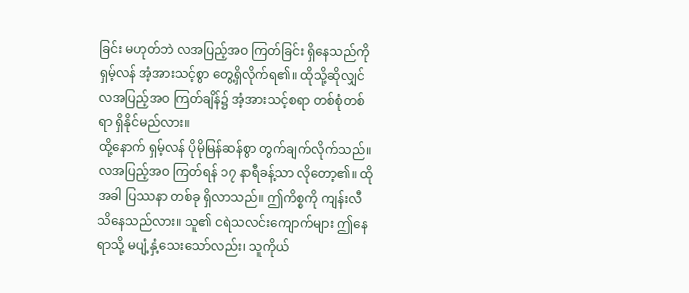ခြင်း မဟုတ်ဘဲ လအပြည့်အဝ ကြတ်ခြင်း ရှိနေသည်ကို ရှမ့်လန် အံ့အားသင့်စွာ တွေ့ရှိလိုက်ရ၏။ ထိုသို့ဆိုလျှင် လအပြည့်အဝ ကြတ်ချိန်၌ အံ့အားသင့်စရာ တစ်စုံတစ်ရာ ရှိနိုင်မည်လား။
ထို့နောက် ရှမ့်လန် ပိုမိုမြန်ဆန်စွာ တွက်ချက်လိုက်သည်။ လအပြည့်အဝ ကြတ်ရန် ၁၇ နာရီခန့်သာ လိုတော့၏။ ထိုအခါ ပြဿနာ တစ်ခု ရှိလာသည်။ ဤကိစ္စကို ကျန်းလီ သိနေသည်လား။ သူ၏ ငရဲသလင်းကျောက်များ ဤနေရာသို့ မပျံ့နှံ့သေးသော်လည်း၊ သူကိုယ်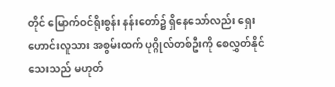တိုင် မြောက်ဝင်ရိုးစွန်း နန်းတော်၌ ရှိနေသော်လည်း ရှေးဟောင်းလူသား အစွမ်းထက် ပုဂ္ဂိုလ်တစ်ဦးကို စေလွှတ်နိုင်သေးသည် မဟုတ်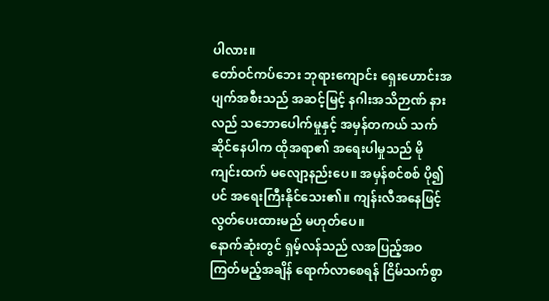ပါလား။
တော်ဝင်ကပ်ဘေး ဘုရားကျောင်း ရှေးဟောင်းအပျက်အစီးသည် အဆင့်မြင့် နဂါးအသိဉာဏ် နားလည် သဘောပေါက်မှုနှင့် အမှန်တကယ် သက်ဆိုင်နေပါက ထိုအရာ၏ အရေးပါမှုသည် မိုကျင်းထက် မလျော့နည်းပေ။ အမှန်စင်စစ် ပို၍ပင် အရေးကြီးနိုင်သေး၏။ ကျန်းလီအနေဖြင့် လွတ်ပေးထားမည် မဟုတ်ပေ။
နောက်ဆုံးတွင် ရှမ့်လန်သည် လအပြည့်အဝ ကြတ်မည့်အချိန် ရောက်လာစေရန် ငြိမ်သက်စွာ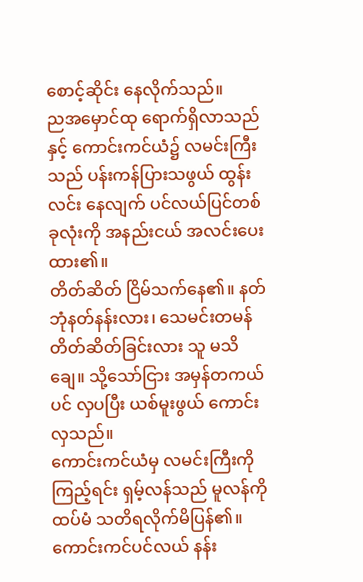စောင့်ဆိုင်း နေလိုက်သည်။
ညအမှောင်ထု ရောက်ရှိလာသည်နှင့် ကောင်းကင်ယံ၌ လမင်းကြီးသည် ပန်းကန်ပြားသဖွယ် ထွန်းလင်း နေလျက် ပင်လယ်ပြင်တစ်ခုလုံးကို အနည်းငယ် အလင်းပေးထား၏။
တိတ်ဆိတ် ငြိမ်သက်နေ၏။ နတ်ဘုံနတ်နန်းလား၊ သေမင်းတမန် တိတ်ဆိတ်ခြင်းလား သူ မသိချေ။ သို့သော်ငြား အမှန်တကယ်ပင် လှပပြီး ယစ်မူးဖွယ် ကောင်းလှသည်။
ကောင်းကင်ယံမှ လမင်းကြီးကို ကြည့်ရင်း ရှမ့်လန်သည် မူလန်ကို ထပ်မံ သတိရလိုက်မိပြန်၏။ ကောင်းကင်ပင်လယ် နန်း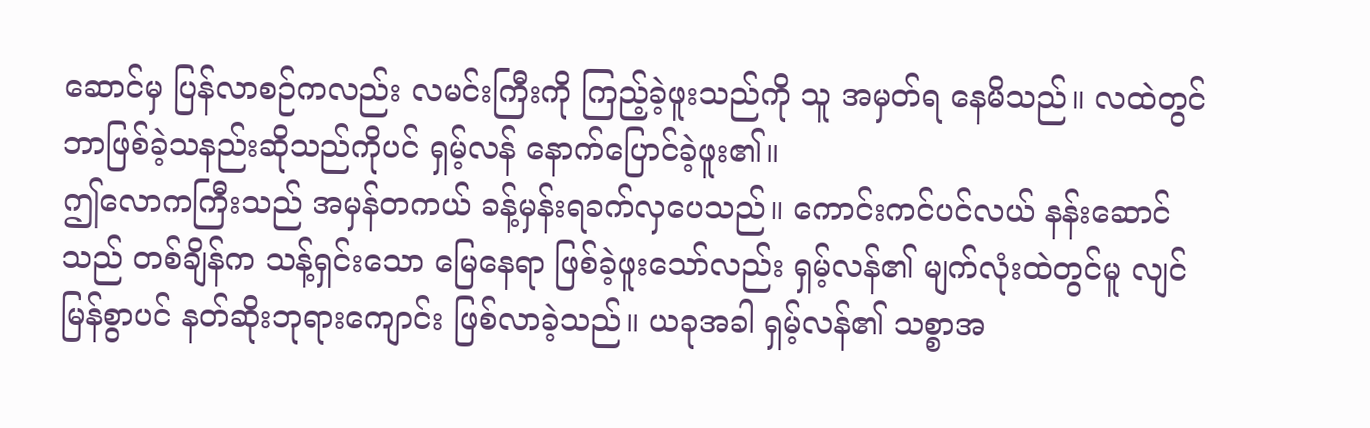ဆောင်မှ ပြန်လာစဉ်ကလည်း လမင်းကြီးကို ကြည့်ခဲ့ဖူးသည်ကို သူ အမှတ်ရ နေမိသည်။ လထဲတွင် ဘာဖြစ်ခဲ့သနည်းဆိုသည်ကိုပင် ရှမ့်လန် နောက်ပြောင်ခဲ့ဖူး၏။
ဤလောကကြီးသည် အမှန်တကယ် ခန့်မှန်းရခက်လှပေသည်။ ကောင်းကင်ပင်လယ် နန်းဆောင်သည် တစ်ချိန်က သန့်ရှင်းသော မြေနေရာ ဖြစ်ခဲ့ဖူးသော်လည်း ရှမ့်လန်၏ မျက်လုံးထဲတွင်မူ လျင်မြန်စွာပင် နတ်ဆိုးဘုရားကျောင်း ဖြစ်လာခဲ့သည်။ ယခုအခါ ရှမ့်လန်၏ သစ္စာအ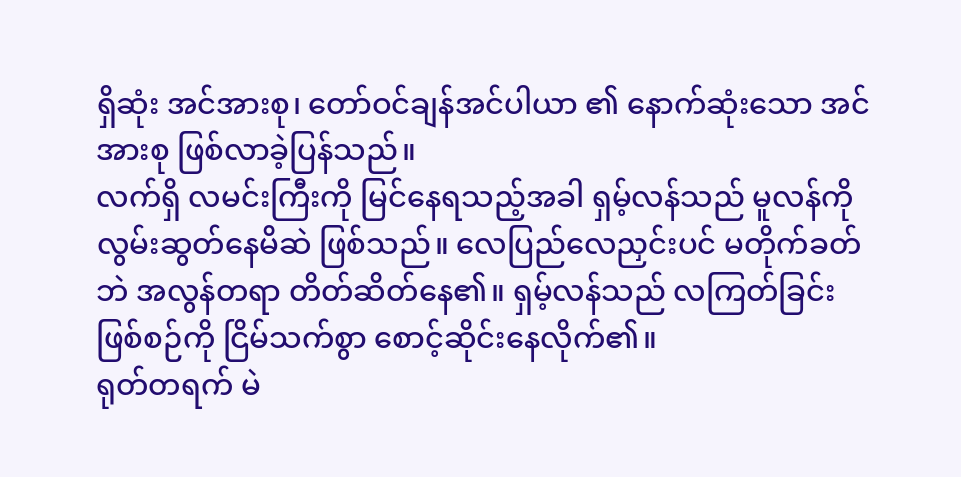ရှိဆုံး အင်အားစု၊ တော်ဝင်ချန်အင်ပါယာ ၏ နောက်ဆုံးသော အင်အားစု ဖြစ်လာခဲ့ပြန်သည်။
လက်ရှိ လမင်းကြီးကို မြင်နေရသည့်အခါ ရှမ့်လန်သည် မူလန်ကို လွမ်းဆွတ်နေမိဆဲ ဖြစ်သည်။ လေပြည်လေညှင်းပင် မတိုက်ခတ်ဘဲ အလွန်တရာ တိတ်ဆိတ်နေ၏။ ရှမ့်လန်သည် လကြတ်ခြင်း ဖြစ်စဉ်ကို ငြိမ်သက်စွာ စောင့်ဆိုင်းနေလိုက်၏။
ရုတ်တရက် မဲ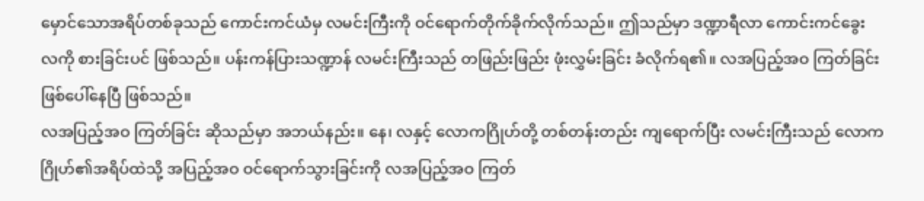မှောင်သောအရိပ်တစ်ခုသည် ကောင်းကင်ယံမှ လမင်းကြီးကို ဝင်ရောက်တိုက်ခိုက်လိုက်သည်။ ဤသည်မှာ ဒဏ္ဍာရီလာ ကောင်းကင်ခွေး လကို စားခြင်းပင် ဖြစ်သည်။ ပန်းကန်ပြားသဏ္ဍာန် လမင်းကြီးသည် တဖြည်းဖြည်း ဖုံးလွှမ်းခြင်း ခံလိုက်ရ၏။ လအပြည့်အဝ ကြတ်ခြင်း ဖြစ်ပေါ်နေပြီ ဖြစ်သည်။
လအပြည့်အဝ ကြတ်ခြင်း ဆိုသည်မှာ အဘယ်နည်း။ နေ၊ လနှင့် လောကဂြိုဟ်တို့ တစ်တန်းတည်း ကျရောက်ပြီး လမင်းကြီးသည် လောကဂြိုဟ်၏အရိပ်ထဲသို့ အပြည့်အဝ ဝင်ရောက်သွားခြင်းကို လအပြည့်အဝ ကြတ်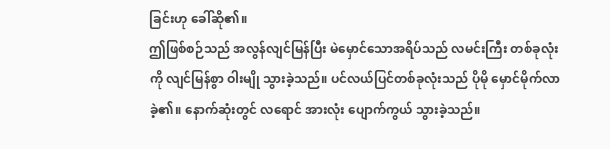ခြင်းဟု ခေါ်ဆို၏။
ဤဖြစ်စဉ်သည် အလွန်လျင်မြန်ပြီး မဲမှောင်သောအရိပ်သည် လမင်းကြီး တစ်ခုလုံးကို လျင်မြန်စွာ ဝါးမျို သွားခဲ့သည်။ ပင်လယ်ပြင်တစ်ခုလုံးသည် ပိုမို မှောင်မိုက်လာခဲ့၏။ နောက်ဆုံးတွင် လရောင် အားလုံး ပျောက်ကွယ် သွားခဲ့သည်။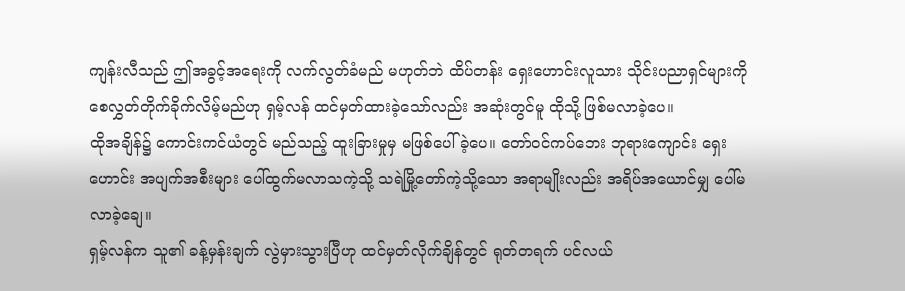ကျန်းလီသည် ဤအခွင့်အရေးကို လက်လွတ်ခံမည် မဟုတ်ဘဲ ထိပ်တန်း ရှေးဟောင်းလူသား သိုင်းပညာရှင်များကို စေလွှတ်တိုက်ခိုက်လိမ့်မည်ဟု ရှမ့်လန် ထင်မှတ်ထားခဲ့သော်လည်း အဆုံးတွင်မူ ထိုသို့ ဖြစ်မလာခဲ့ပေ။
ထိုအချိန်၌ ကောင်းကင်ယံတွင် မည်သည့် ထူးခြားမှုမှ မဖြစ်ပေါ်ခဲ့ပေ။ တော်ဝင်ကပ်ဘေး ဘုရားကျောင်း ရှေးဟောင်း အပျက်အစီးများ ပေါ်ထွက်မလာသကဲ့သို့ သရဲမြို့တော်ကဲ့သို့သော အရာမျိုးလည်း အရိပ်အယောင်မျှ ပေါ်မလာခဲ့ချေ။
ရှမ့်လန်က သူ၏ ခန့်မှန်းချက် လွဲမှားသွားပြီဟု ထင်မှတ်လိုက်ချိန်တွင် ရုတ်တရက် ပင်လယ်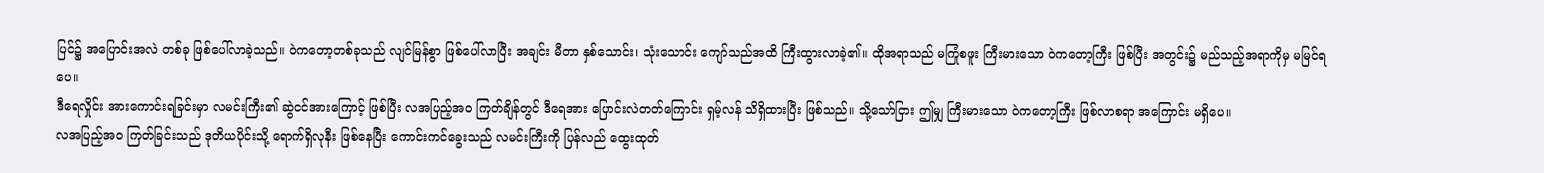ပြင်၌ အပြောင်းအလဲ တစ်ခု ဖြစ်ပေါ်လာခဲ့သည်။ ဝဲကတော့တစ်ခုသည် လျင်မြန်စွာ ဖြစ်ပေါ်လာပြီး အချင်း မီတာ နှစ်သောင်း၊ သုံးသောင်း ကျော်သည်အထိ ကြီးထွားလာခဲ့၏။ ထိုအရာသည် မကြုံစဖူး ကြီးမားသော ဝဲကတော့ကြီး ဖြစ်ပြီး အတွင်း၌ မည်သည့်အရာကိုမှ မမြင်ရပေ။
ဒီရေလှိုင်း အားကောင်းရခြင်းမှာ လမင်းကြီး၏ ဆွဲငင်အားကြောင့် ဖြစ်ပြီး လအပြည့်အဝ ကြတ်ချိန်တွင် ဒီရေအား ပြောင်းလဲတတ်ကြောင်း ရှမ့်လန် သိရှိထားပြီး ဖြစ်သည်။ သို့သော်ငြား ဤမျှ ကြီးမားသော ဝဲကတော့ကြီး ဖြစ်လာစရာ အကြောင်း မရှိပေ။
လအပြည့်အဝ ကြတ်ခြင်းသည် ဒုတိယပိုင်းသို့ ရောက်ရှိလုနီး ဖြစ်နေပြီး ကောင်းကင်ခွေးသည် လမင်းကြီးကို ပြန်လည် ထွေးထုတ်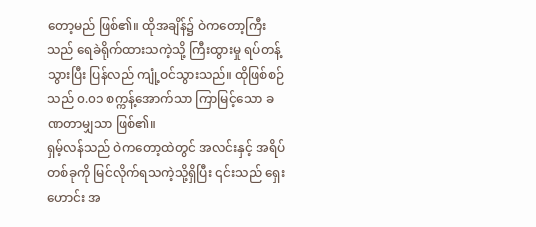တော့မည် ဖြစ်၏။ ထိုအချိန်၌ ဝဲကတော့ကြီးသည် ရေခဲရိုက်ထားသကဲ့သို့ ကြီးထွားမှု ရပ်တန့်သွားပြီး ပြန်လည် ကျုံ့ဝင်သွားသည်။ ထိုဖြစ်စဉ်သည် ၀.၀၁ စက္ကန့်အောက်သာ ကြာမြင့်သော ခဏတာမျှသာ ဖြစ်၏။
ရှမ့်လန်သည် ဝဲကတော့ထဲတွင် အလင်းနှင့် အရိပ်တစ်ခုကို မြင်လိုက်ရသကဲ့သို့ရှိပြီး ၎င်းသည် ရှေးဟောင်း အ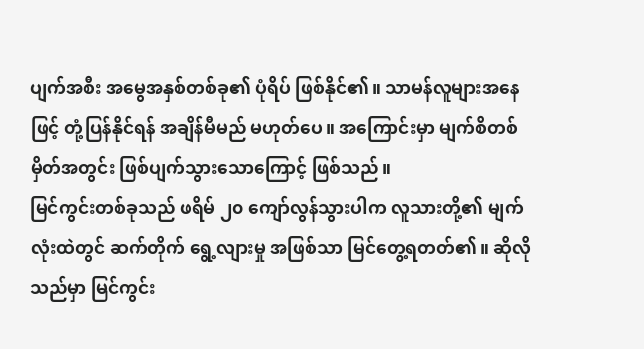ပျက်အစီး အမွေအနှစ်တစ်ခု၏ ပုံရိပ် ဖြစ်နိုင်၏။ သာမန်လူများအနေဖြင့် တုံ့ပြန်နိုင်ရန် အချိန်မီမည် မဟုတ်ပေ။ အကြောင်းမှာ မျက်စိတစ်မှိတ်အတွင်း ဖြစ်ပျက်သွားသောကြောင့် ဖြစ်သည်။
မြင်ကွင်းတစ်ခုသည် ဖရိမ် ၂၀ ကျော်လွန်သွားပါက လူသားတို့၏ မျက်လုံးထဲတွင် ဆက်တိုက် ရွေ့လျားမှု အဖြစ်သာ မြင်တွေ့ရတတ်၏။ ဆိုလိုသည်မှာ မြင်ကွင်း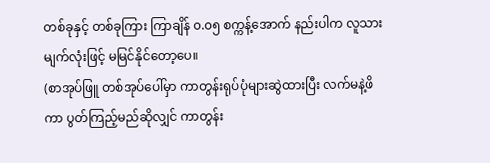တစ်ခုနှင့် တစ်ခုကြား ကြာချိန် ၀.၀၅ စက္ကန့်အောက် နည်းပါက လူသားမျက်လုံးဖြင့် မမြင်နိုင်တော့ပေ။
(စာအုပ်ဖြူ တစ်အုပ်ပေါ်မှာ ကာတွန်းရုပ်ပုံများဆွဲထားပြီး လက်မနဲ့ဖိကာ ပွတ်ကြည့်မည်ဆိုလျှင် ကာတွန်း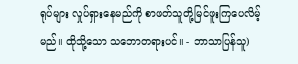ရုပ်များ လှုပ်ရှားနေမည်ကို စာဖတ်သူတို့မြင်ဖူးကြပေလိမ့်မည်။ ထိုသို့သော သဘောတရားပင်။ - ဘာသာပြန်သူ)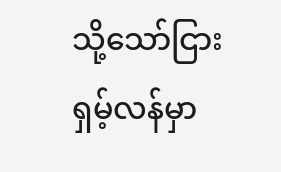သို့သော်ငြား ရှမ့်လန်မှာ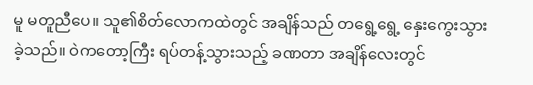မူ မတူညီပေ။ သူ၏စိတ်လောကထဲတွင် အချိန်သည် တရွေ့ရွေ့ နှေးကွေးသွားခဲ့သည်။ ဝဲကတော့ကြီး ရပ်တန့်သွားသည့် ခဏတာ အချိန်လေးတွင်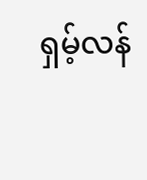ရှမ့်လန်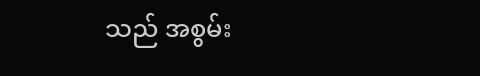သည် အစွမ်း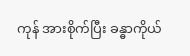ကုန် အားစိုက်ပြီး ခန္ဓာကိုယ်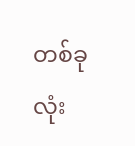တစ်ခုလုံး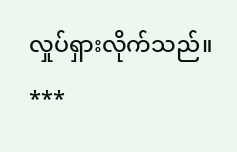လှုပ်ရှားလိုက်သည်။
***